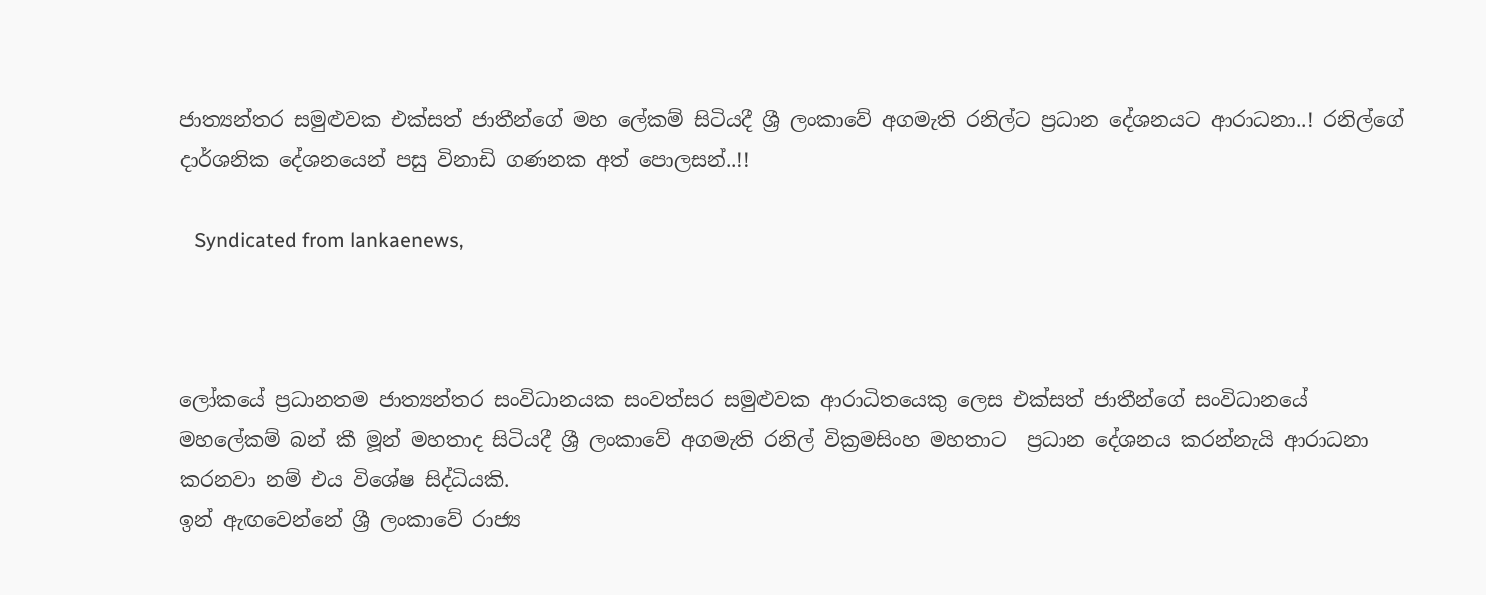ජාත්‍යන්තර සමුළුවක එක්සත් ජාතීන්ගේ මහ ලේකම් සිටියදී ශ්‍රී ලංකාවේ අගමැති රනිල්ට ප්‍රධාන දේශනයට ආරාධනා..! රනිල්ගේ දාර්ශනික දේශනයෙන් පසු විනාඩි ගණනක අත් පොලසන්..!!

   Syndicated from lankaenews,



ලෝකයේ ප්‍රධානතම ජාත්‍යන්තර සංවිධානයක සංවත්සර සමුළුවක ආරාධිතයෙකු ලෙස එක්සත් ජාතීන්ගේ සංවිධානයේ මහලේකම් බන් කී මූන් මහතාද සිටියදී ශ්‍රී ලංකාවේ අගමැති රනිල් වික්‍රමසිංහ මහතාට  ප්‍රධාන දේශනය කරන්නැයි ආරාධනා කරනවා නම් එය විශේෂ සිද්ධියකි.
ඉන් ඇඟවෙන්නේ ශ්‍රී ලංකාවේ රාජ්‍ය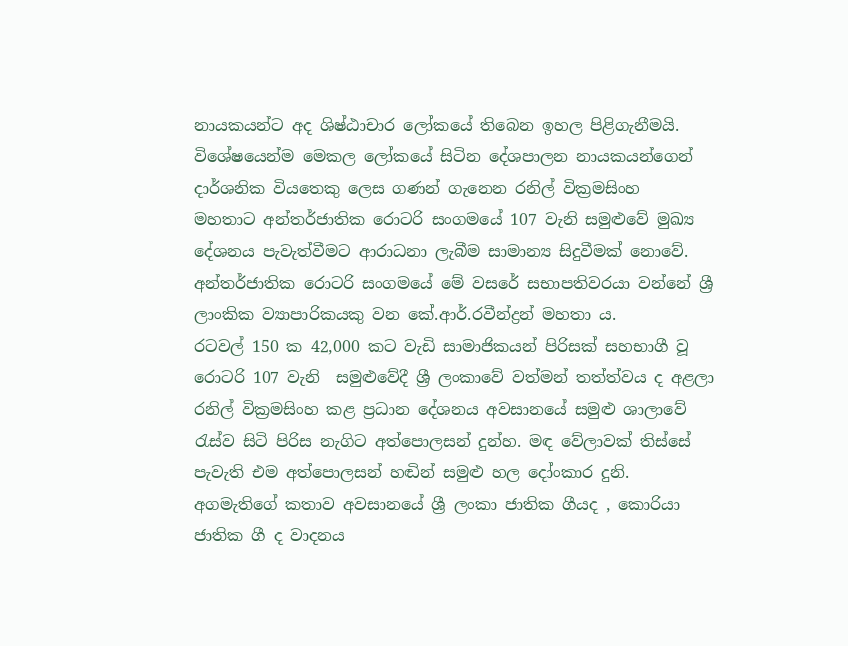නායකයන්ට අද ශිෂ්ඨාචාර ලෝකයේ තිබෙන ඉහල පිළිගැනීමයි. විශේෂයෙන්ම මෙකල ලෝකයේ සිටින දේශපාලන නායකයන්ගෙන් දාර්ශනික වියතෙකු ලෙස ගණන් ගැනෙන රනිල් වික්‍රමසිංහ  මහතාට අන්තර්ජාතික රොටරි සංගමයේ 107 වැනි සමුළුවේ මුඛ්‍ය දේශනය පැවැත්වීමට ආරාධනා ලැබීම සාමාන්‍ය සිදුවීමක් නොවේ.
අන්තර්ජාතික රොටරි සංගමයේ මේ වසරේ සභාපතිවරයා වන්නේ ශ්‍රී ලාංකික ව්‍යාපාරිකයකු වන කේ.ආර්.රවීන්ද්‍රන් මහතා ය.
රටවල් 150 ක 42,000 කට වැඩි සාමාජිකයන් පිරිසක් සහභාගී වූ රොටරි 107 වැනි  සමුළුවේදී ශ්‍රී ලංකාවේ වත්මන් ‍තත්ත්වය ද අළලා රනිල් වික්‍රමසිංහ කළ ප්‍රධාන දේශනය අවසානයේ සමුළු ශාලාවේ රැස්ව සිටි පිරිස නැගිට අත්පොලසන් දුන්හ. මඳ වේලාවක් තිස්සේ පැවැති එම අත්පොලසන් හඬින් සමුළු හල දෝංකාර දුනි.
අගමැතිගේ කතාව අවසානයේ ශ්‍රී ලංකා ජාතික ගීයද , කොරියා ජාතික ගී ද වාදනය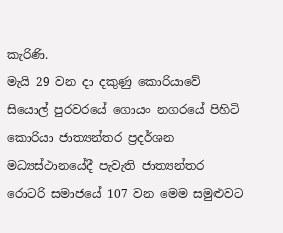කැරිණි.
මැයි 29 වන දා දකුණු කොරියාවේ සියොල් පුරවරයේ ගොයං නගරයේ පිහිටි කොරියා ජාත්‍යන්තර ප්‍රදර්ශන මධ්‍යස්ථානයේදී පැවැති ජාත්‍යන්තර රොටරි සමාජයේ 107 වන මෙම සමුළුවට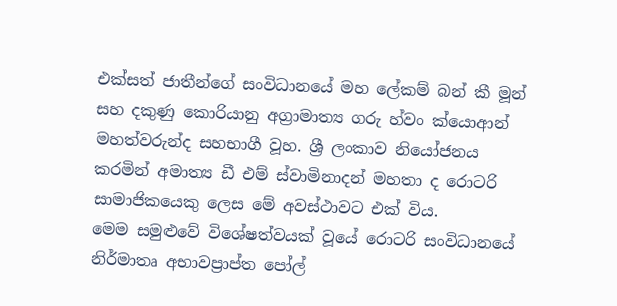එක්සත් ජාතීන්ගේ සංවිධානයේ මහ ලේකම් බන් කී මූන් සහ දකුණු කොරියානු අග්‍රාමාත්‍ය ගරු හ්වං ක්යොආන් මහත්වරුන්ද සහභාගී වූහ. ශ්‍රී ලංකාව නියෝජනය කරමින් අමාත්‍ය ඩී එම් ස්වාමිනාදන් මහතා ද රොටරි සාමාජිකයෙකු ලෙස මේ අවස්ථාවට එක් විය.
මෙම සමුළුවේ විශේෂත්වයක් වූයේ රොටරි සංවිධානයේ නිර්මාතෘ අභාවප්‍රාප්ත පෝල්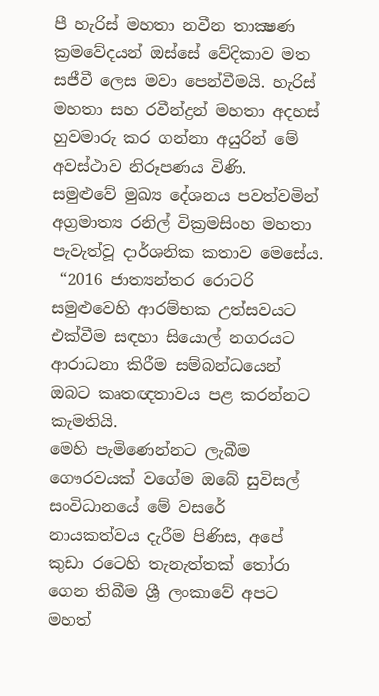පී හැරිස් මහතා නවීන තාක්‍ෂණ ක්‍රමවේදයන් ඔස්සේ වේදිකාව මත සජීවී ලෙස මවා පෙන්වීමයි. හැරිස් මහතා සහ රවීන්ද්‍රන් මහතා අදහස් හුවමාරු කර ගන්නා අයුරින් මේ අවස්ථාව නිරූපණය විණි.
සමුළුවේ මුඛ්‍ය දේශනය පවත්වමින් අග්‍රමාත්‍ය රනිල් වික්‍රමසිංහ මහතා පැවැත්වූ දාර්ශනික කතාව මෙසේය.
 “2016 ජාත්‍යන්තර රොටරි සමුළුවෙහි ආරම්භක උත්සවයට එක්වීම සඳහා සියොල් නගරයට ආරාධනා කිරීම සම්බන්ධයෙන් ඔබට කෘතඥතාවය පළ කරන්නට කැමතියි.
මෙහි පැමිණෙන්නට ලැබීම ගෞරවයක් වගේම ඔබේ සුවිසල් සංවිධානයේ මේ වසරේ නායකත්වය දැරීම පිණිස, අපේ කුඩා රටෙහි තැනැත්තක් තෝරා ගෙන තිබීම ශ්‍රී ලංකාවේ අපට මහත්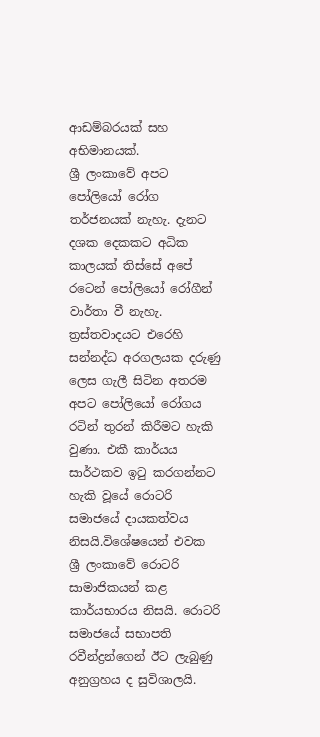ආඩම්බරයක් සහ අභිමානයක්.
ශ්‍රී ලංකාවේ අපට පෝලියෝ රෝග තර්ජනයක් නැහැ. දැනට දශක දෙකකට අධික කාලයක් තිස්සේ අපේ රටෙන් පෝලියෝ රෝගීන් වාර්තා වී නැහැ. ත්‍රස්තවාදයට එරෙහි සන්නද්ධ අරගලයක දරුණු ලෙස ගැලී සිටින අතරම අපට පෝලියෝ රෝගය රටින් තුරන් කිරීමට හැකි වුණා. එකී කාර්යය සාර්ථකව ඉටු කරගන්නට හැකි වූයේ රොටරි සමාජයේ දායකත්වය  නිසයි.විශේෂයෙන් එවක ශ්‍රී ලංකාවේ රොටරි සාමාජිකයන් කළ කාර්යභාරය නිසයි. රොටරි සමාජයේ සභාපති රවීන්ද්‍රන්ගෙන් ඊට ලැබුණු අනුග්‍රහය ද සුවිශාලයි.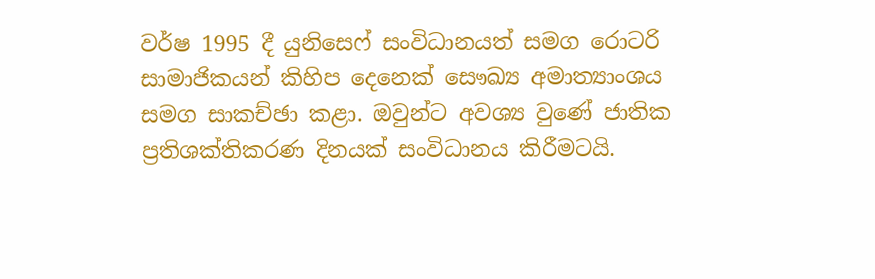වර්ෂ 1995 දී යුනිසෙෆ් සංවිධානයත් සමග රොටරි සාමාජිකයන් කිහිප දෙනෙක් සෞඛ්‍ය අමාත්‍යාංශය සමග සාකච්ඡා කළා. ඔවුන්ට අවශ්‍ය වුණේ ජාතික ප්‍රතිශක්තිකරණ දිනයක් සංවිධානය කිරීමටයි.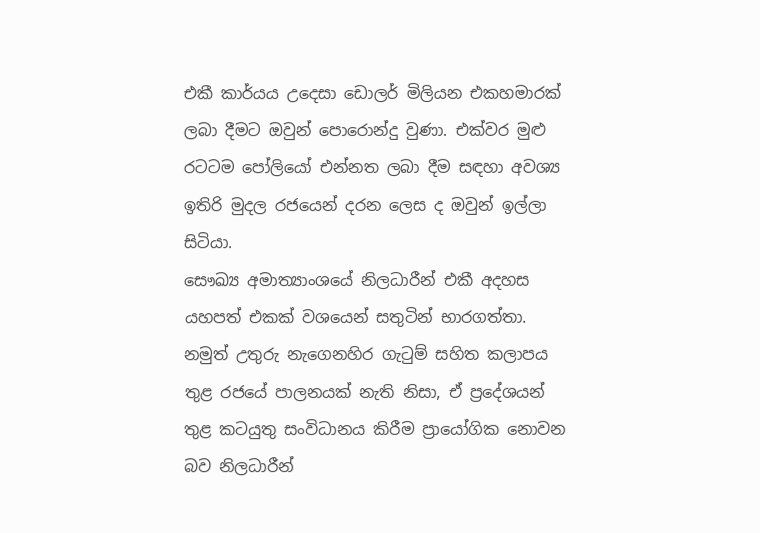එකී කාර්යය උදෙසා ඩොලර් මිලියන එකහමාරක් ලබා දීමට ඔවුන් පොරොන්දු වුණා. එක්වර මුළු රටටම පෝලියෝ එන්නත ලබා දීම සඳහා අවශ්‍ය ඉතිරි මුදල රජයෙන් දරන ලෙස ද ඔවුන් ඉල්ලා සිටියා.
සෞඛ්‍ය අමාත්‍යාංශයේ නිලධාරීන් එකී අදහස යහපත් එකක් වශයෙන් සතුටින් භාරගත්තා. නමුත් උතුරු නැගෙනහිර ගැටුම් සහිත කලාපය තුළ රජයේ පාලනයක් නැති නිසා, ඒ ප්‍රදේශයන් තුළ කටයුතු සංවිධානය කිරීම ප්‍රායෝගික නොවන බව නිලධාරීන්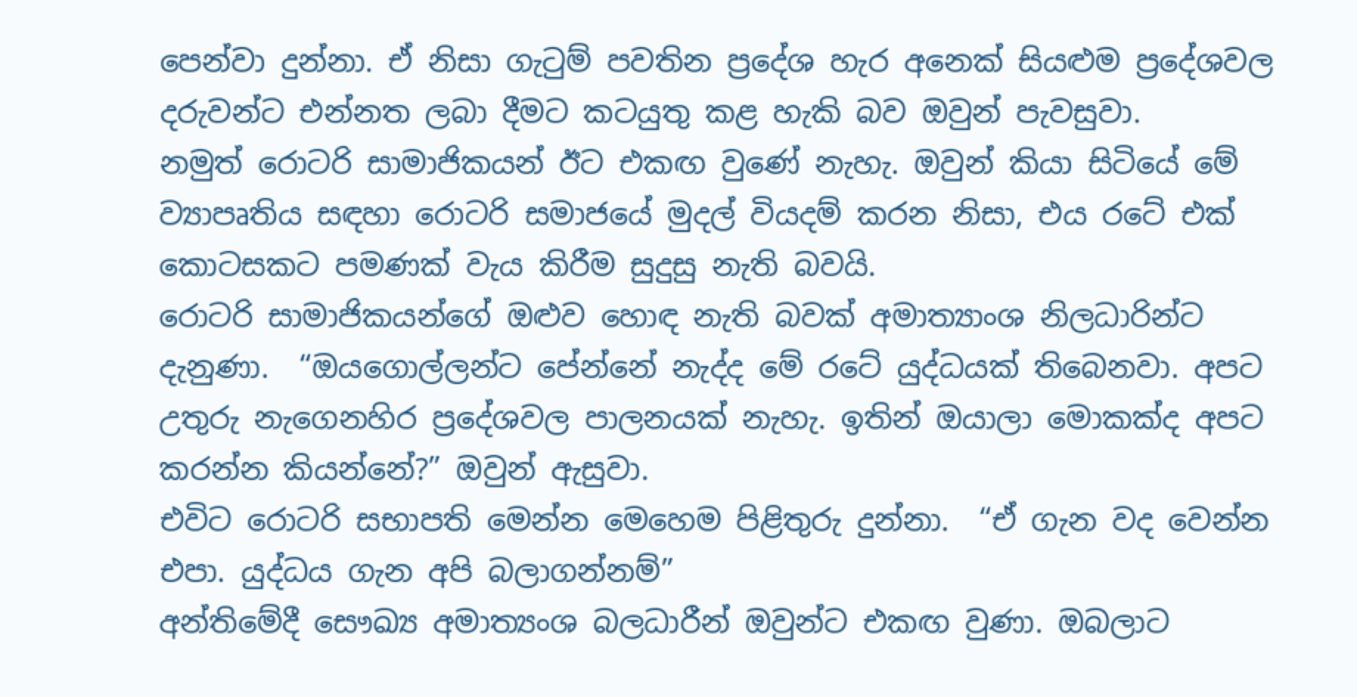පෙන්වා දුන්නා. ඒ නිසා ගැටුම් පවතින ප්‍රදේශ හැර අනෙක් සියළුම ප්‍රදේශවල දරුවන්ට එන්නත ලබා දීමට කටයුතු කළ හැකි බව ඔවුන් පැවසුවා.
නමුත් රොටරි සාමාජිකයන් ඊට එකඟ වුණේ නැහැ. ඔවුන් කියා සිටියේ මේ ව්‍යාපෘතිය සඳහා රොටරි සමාජයේ මුදල් වියදම් කරන නිසා, එය රටේ එක් කොටසකට පමණක් වැය කිරීම සුදුසු නැති බවයි.
රොටරි සාමාජිකයන්ගේ ඔළුව හොඳ නැති බවක් අමාත්‍යාංශ නිලධාරින්ට දැනුණා.  “ඔයගොල්ලන්ට පේන්නේ නැද්ද මේ රටේ යුද්ධයක් තිබෙනවා. අපට උතුරු නැගෙනහිර ප්‍රදේශවල පාලනයක් නැහැ. ඉතින් ඔයාලා මොකක්ද අපට කරන්න කියන්නේ?” ඔවුන් ඇසුවා.
එවිට රොටරි සභාපති මෙන්න මෙහෙම පිළිතුරු දුන්නා.  “ඒ ගැන වද වෙන්න එපා. යුද්ධය ගැන අපි බලාගන්නම්”
අන්තිමේදී සෞඛ්‍ය අමාත්‍යංශ බලධාරීන් ඔවුන්ට එකඟ වුණා. ඔබලාට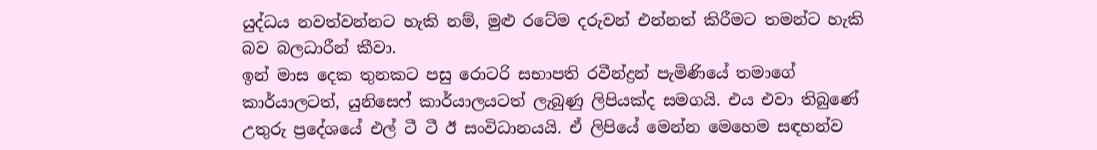යුද්ධය නවත්වන්නට හැකි නම්, මුළු රටේම දරුවන් එන්නත් කිරීමට තමන්ට හැකි බව බලධාරීන් කීවා.
ඉන් මාස දෙක තුනකට පසු රොටරි සභාපති රවීන්ද්‍රන් පැමිණියේ තමාගේ කාර්යාලටත්, යුනිසෙෆ් කාර්යාලයටත් ලැබුණු ලිපියක්ද සමගයි. එය එවා තිබුණේ උතුරු ප්‍රදේශයේ එල් ටී ටී ඊ සංවිධානයයි. ඒ ලිපියේ මෙන්න මෙහෙම සඳහන්ව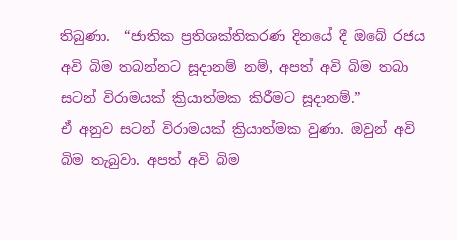තිබුණා.  “ජාතික ප්‍රතිශක්තිකරණ දිනයේ දී ඔබේ රජය අවි බිම තබන්නට සූදානම් නම්, අපත් අවි බිම තබා සටන් විරාමයක් ක්‍රියාත්මක කිරීමට සූදානම්.”
ඒ අනුව සටන් විරාමයක් ක්‍රියාත්මක වුණා. ඔවුන් අවි බිම තැබුවා. අපත් අවි බිම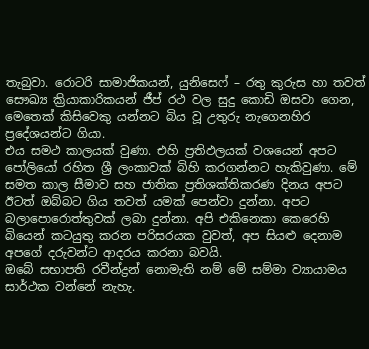තැබුවා. රොටරි සාමාජිකයන්, යුනිසෙෆ් – රතු කුරුස හා තවත් සෞඛ්‍ය ක්‍රියාකාරිකයන් ජීප් රථ වල සුදු කොඩි ඔසවා ගෙන, මෙතෙක් කිසිවෙකු යන්නට බිය වූ උතුරු නැගෙනහිර ප්‍රදේශයන්ට ගියා.
එය සමථ කාලයක් වුණා. එහි ප්‍රතිඵලයක් වශයෙන් අපට පෝලියෝ රහිත ශ්‍රී ලංකාවක් බිහි කරගන්නට හැකිවුණා. මේ සමත කාල සීමාව සහ ජාතික ප්‍රතිශක්තිකරණ දිනය අපට ඊටත් ඔබ්බට ගිය තවත් යමක් පෙන්වා දුන්නා. අපට බලාපොරොත්තුවක් ලබා දුන්නා. අපි එකිනෙකා කෙරෙහි බියෙන් කටයුතු කරන පරිසරයක වුවත්, අප සියළු දෙනාම අපගේ දරුවන්ට ආදරය කරනා බවයි.
ඔබේ සභාපති රවීන්ද්‍රන් නොමැති නම් මේ සම්මා ව්‍යායාමය සාර්ථක වන්නේ නැහැ.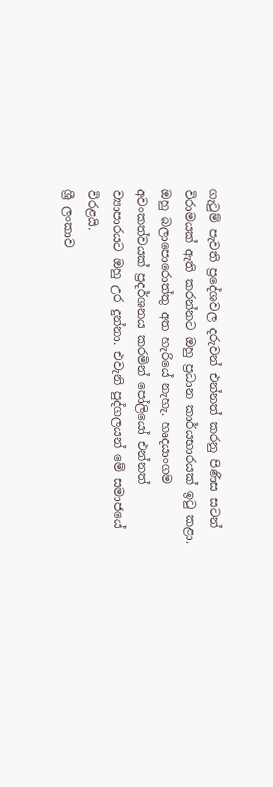ගැටුම් පැවති ප්‍රදේශවල දරුවන් එන්නත් කරනු පිණිස සටන් විරාමයක් ඇති කරන්නට ඔහු ප්‍රධාන කාර්යභාරයක් ඉටු කළා. ඔහු බලාපොරොත්තු අත හැරියේ නැහැ. හෘදයාංගම අවංකත්වයක් ප්‍රදර්ශනය කරමින් පෝලියෝ එන්නත් ව්‍යාපාරයට ඔහු උර දුන්නා. එවැනි පුද්ගලයන් මේ සමාජයේ විරළයි.
ශ්‍රී ලංකාව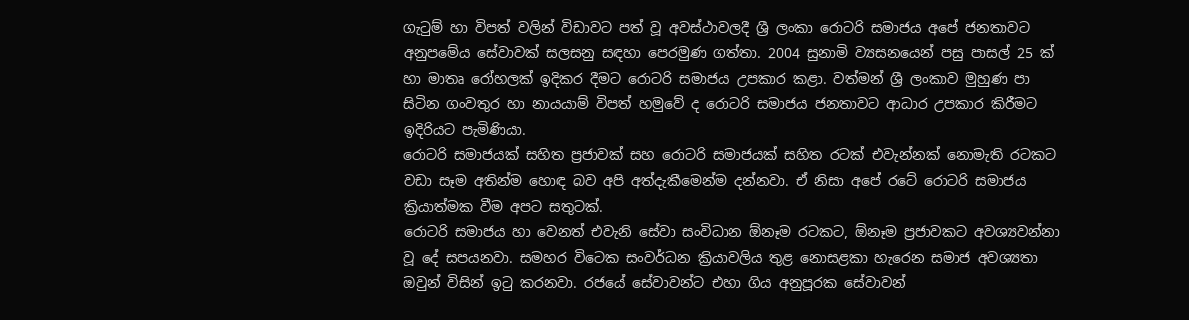ගැටුම් හා විපත් වලින් විඩාවට පත් වූ අවස්ථාවලදී ශ්‍රී ලංකා රොටරි සමාජය අපේ ජනතාවට අනුපමේය සේවාවක් සලසනු සඳහා පෙරමුණ ගත්තා. 2004 සුනාමි ව්‍යසනයෙන් පසු පාසල් 25 ක් හා මාතෘ රෝහලක් ඉදිකර දීමට රොටරි සමාජය උපකාර කළා. වත්මන් ශ්‍රී ලංකාව මුහුණ පා සිටින ගංවතුර හා නායයාම් විපත් හමුවේ ද රොටරි සමාජය ජනතාවට ආධාර උපකාර කිරීමට ඉදිරියට පැමිණියා.
රොටරි සමාජයක් සහිත ප්‍රජාවක් සහ රොටරි සමාජයක් සහිත රටක් එවැන්නක් නොමැති රටකට වඩා සෑම අතින්ම හොඳ බව අපි අත්දැකීමෙන්ම දන්නවා. ඒ නිසා අපේ රටේ රොටරි සමාජය ක්‍රියාත්මක වීම අපට සතුටක්.
රොටරි සමාජය හා වෙනත් එවැනි සේවා සංවිධාන ඕනෑම රටකට, ඕනෑම ප්‍රජාවකට අවශ්‍යවන්නා වූ දේ සපයනවා. සමහර විටෙක සංවර්ධන ක්‍රියාවලිය තුළ නොසළකා හැරෙන සමාජ අවශ්‍යතා ඔවුන් විසින් ඉටු කරනවා. රජයේ සේවාවන්ට එහා ගිය අනුපූරක සේවාවන්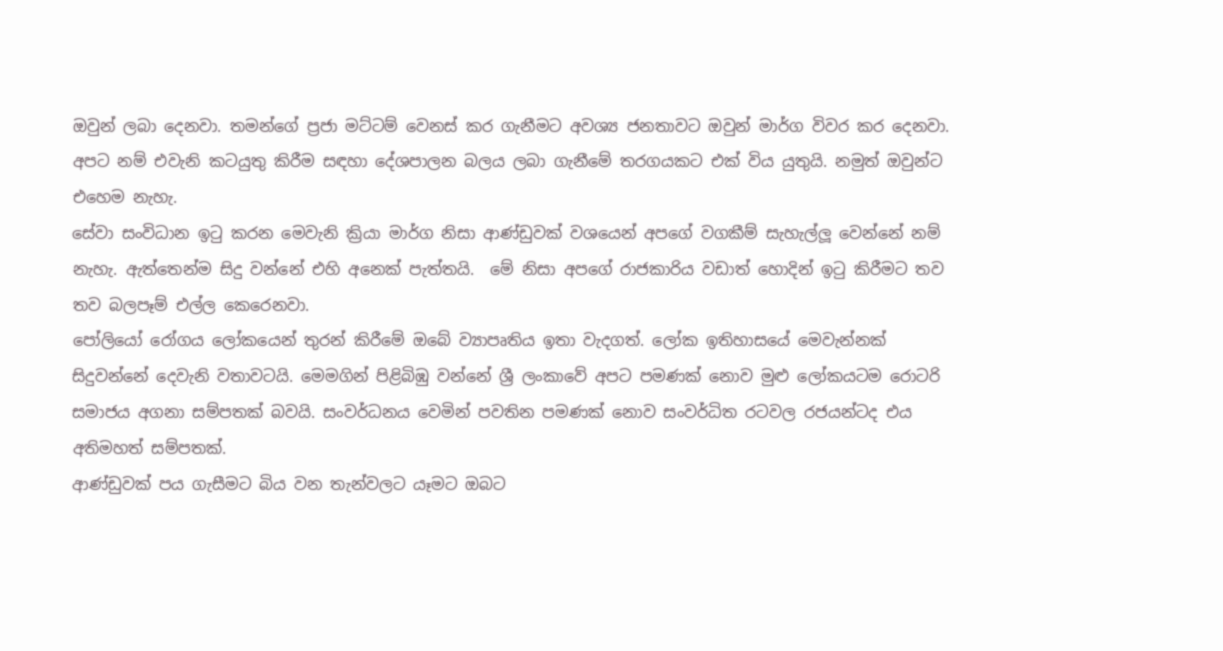ඔවුන් ලබා දෙනවා. තමන්ගේ ප්‍රජා මට්ටම් වෙනස් කර ගැනීමට අවශ්‍ය ජනතාවට ඔවුන් මාර්ග විවර කර දෙනවා. අපට නම් එවැනි කටයුතු කිරීම සඳහා දේශපාලන බලය ලබා ගැනීමේ තරගයකට එක් විය යුතුයි. නමුත් ඔවුන්ට එහෙම නැහැ.
සේවා සංවිධාන ඉටු කරන මෙවැනි ක්‍රියා මාර්ග නිසා ආණ්ඩුවක් වශයෙන් අපගේ වගකීම් සැහැල්ලූ වෙන්නේ නම් නැහැ. ඇත්තෙන්ම සිදු වන්නේ එහි අනෙක් පැත්තයි.  මේ නිසා අපගේ රාජකාරිය වඩාත් හොදින් ඉටු කිරීමට තව තව බලපෑම් එල්ල කෙරෙනවා.
පෝලියෝ රෝගය ලෝකයෙන් තුරන් කිරීමේ ඔබේ ව්‍යාපෘතිය ඉතා වැදගත්. ලෝක ඉතිහාසයේ මෙවැන්නක් සිදුවන්නේ දෙවැනි වතාවටයි. මෙමගින් පිළිබිඹු වන්නේ ශ්‍රී ලංකාවේ අපට පමණක් නොව මුළු ලෝකයටම රොටරි සමාජය අගනා සම්පතක් බවයි. සංවර්ධනය වෙමින් පවතින පමණක් නොව සංවර්ධිත රටවල රජයන්ටද එය අතිමහත් සම්පතක්.
ආණ්ඩුවක් පය ගැසීමට බිය වන තැන්වලට යෑමට ඔබට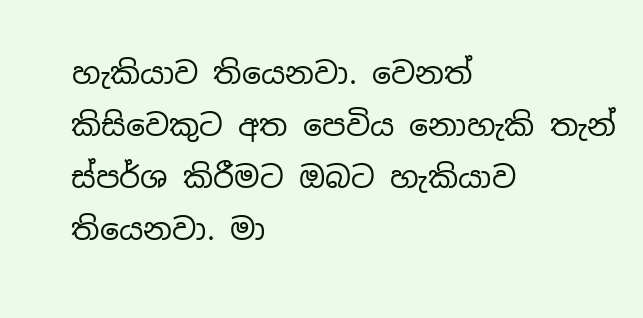හැකියාව තියෙනවා. වෙනත් කිසිවෙකුට අත පෙවිය නොහැකි තැන් ස්පර්ශ කිරීමට ඔබට හැකියාව තියෙනවා. මා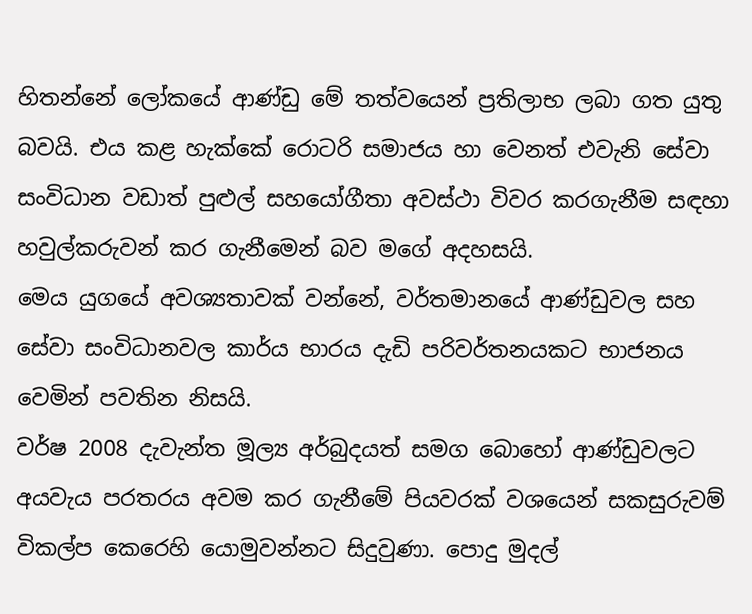හිතන්නේ ලෝකයේ ආණ්ඩු මේ තත්වයෙන් ප්‍රතිලාභ ලබා ගත යුතු බවයි. එය කළ හැක්කේ රොටරි සමාජය හා වෙනත් එවැනි සේවා සංවිධාන වඩාත් පුළුල් සහයෝගීතා අවස්ථා විවර කරගැනීම සඳහා හවුල්කරුවන් කර ගැනීමෙන් බව මගේ අදහසයි.
මෙය යුගයේ අවශ්‍යතාවක් වන්නේ, වර්තමානයේ ආණ්ඩුවල සහ සේවා සංවිධානවල කාර්ය භාරය දැඩි පරිවර්තනයකට භාජනය වෙමින් පවතින නිසයි.
වර්ෂ 2008 දැවැන්ත මූල්‍ය අර්බුදයත් සමග බොහෝ ආණ්ඩුවලට අයවැය පරතරය අවම කර ගැනීමේ පියවරක් වශයෙන් සකසුරුවම් විකල්ප කෙරෙහි යොමුවන්නට සිදුවුණා. පොදු මුදල්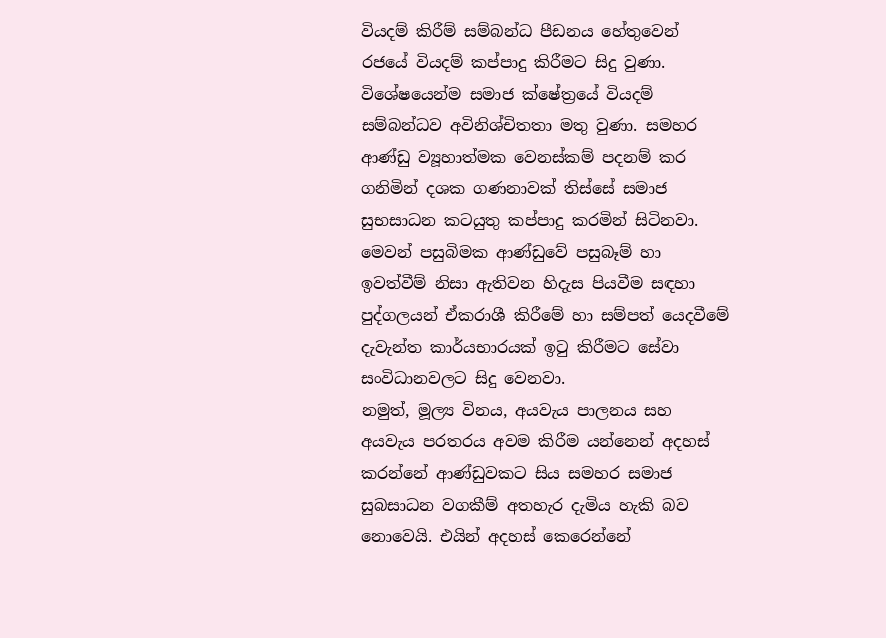වියදම් කිරීම් සම්බන්ධ පීඩනය හේතුවෙන් රජයේ වියදම් කප්පාදු කිරීමට සිදු වුණා. විශේෂයෙන්ම සමාජ ක්ෂේත්‍රයේ වියදම් සම්බන්ධව අවිනිශ්චිතතා මතු වුණා. සමහර ආණ්ඩු ව්‍යූහාත්මක වෙනස්කම් පදනම් කර ගනිමින් දශක ගණනාවක් තිස්සේ සමාජ සුභසාධන කටයුතු කප්පාදු කරමින් සිටිනවා. මෙවන් පසුබිමක ආණ්ඩුවේ පසුබෑම් හා ඉවත්වීම් නිසා ඇතිවන හිදැස පියවීම සඳහා පුද්ගලයන් ඒකරාශී කිරීමේ හා සම්පත් යෙදවීමේ දැවැන්ත කාර්යභාරයක් ඉටු කිරීමට සේවා සංවිධානවලට සිදු වෙනවා.
නමුත්, මූල්‍ය විනය, අයවැය පාලනය සහ අයවැය පරතරය අවම කිරීම යන්නෙන් අදහස් කරන්නේ ආණ්ඩුවකට සිය සමහර සමාජ සුබසාධන වගකීම් අතහැර දැමිය හැකි බව නොවෙයි. එයින් අදහස් කෙරෙන්නේ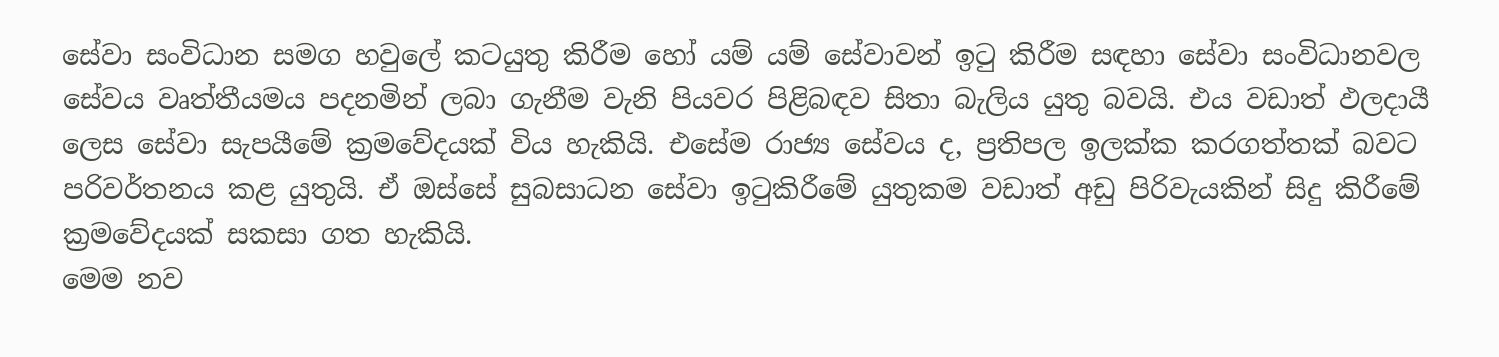සේවා සංවිධාන සමග හවුලේ කටයුතු කිරීම හෝ යම් යම් සේවාවන් ඉටු කිරීම සඳහා සේවා සංවිධානවල සේවය වෘත්තීයමය පදනමින් ලබා ගැනීම වැනි පියවර පිළිබඳව සිතා බැලිය යුතු බවයි. එය වඩාත් ඵලදායී ලෙස සේවා සැපයීමේ ක්‍රමවේදයක් විය හැකියි. එසේම රාජ්‍ය සේවය ද, ප්‍රතිපල ඉලක්ක කරගත්තක් බවට පරිවර්තනය කළ යුතුයි. ඒ ඔස්සේ සුබසාධන සේවා ඉටුකිරීමේ යුතුකම වඩාත් අඩු පිරිවැයකින් සිදු කිරීමේ ක්‍රමවේදයක් සකසා ගත හැකියි.
මෙම නව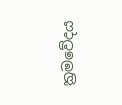ක්‍රමවේදය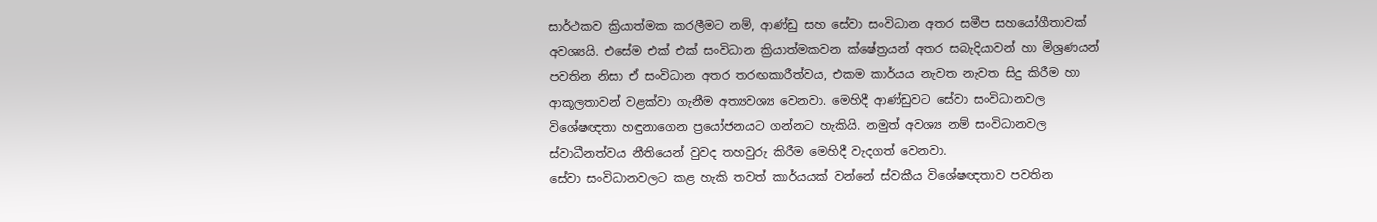සාර්ථකව ක්‍රියාත්මක කරලීමට නම්, ආණ්ඩු සහ සේවා සංවිධාන අතර සමීප සහයෝගීතාවක් අවශ්‍යයි. එසේම එක් එක් සංවිධාන ක්‍රියාත්මකවන ක්ෂේත්‍රයන් අතර සබැදියාවන් හා මිශ්‍රණයන් පවතින නිසා ඒ සංවිධාන අතර තරඟකාරීත්වය, එකම කාර්යය නැවත නැවත සිදු කිරීම හා ආකූලතාවන් වළක්වා ගැනීම අත්‍යවශ්‍ය වෙනවා. මෙහිදී ආණ්ඩුවට සේවා සංවිධානවල විශේෂඥතා හඳුනාගෙන ප්‍රයෝජනයට ගන්නට හැකියි. නමුත් අවශ්‍ය නම් සංවිධානවල ස්වාධීනත්වය නීතියෙන් වුවද තහවුරු කිරීම මෙහිදී වැදගත් වෙනවා.
සේවා සංවිධානවලට කළ හැකි තවත් කාර්යයක් වන්නේ ස්වකීය විශේෂඥතාව පවතින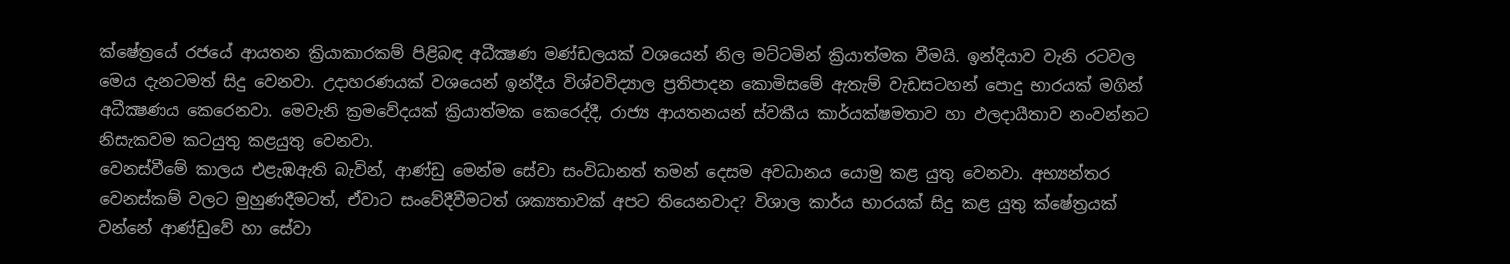ක්ෂේත්‍රයේ රජයේ ආයතන ක්‍රියාකාරකම් පිළිබඳ අධීක්‍ෂණ මණ්ඩලයක් වශයෙන් නිල මට්ටමින් ක්‍රියාත්මක වීමයි. ඉන්දියාව වැනි රටවල මෙය දැනටමත් සිදු වෙනවා. උදාහරණයක් වශයෙන් ඉන්දීය විශ්වවිද්‍යාල ප්‍රතිපාදන කොමිසමේ ඇතැම් වැඩසටහන් පොදු භාරයක් මගින් අධීක්‍ෂණය කෙරෙනවා. මෙවැනි ක්‍රමවේදයක් ක්‍රියාත්මක කෙරෙද්දී, රාජ්‍ය ආයතනයන් ස්වකීය කාර්යක්ෂමතාව හා ඵලදායීතාව නංවන්නට නිසැකවම කටයුතු කළයුතු වෙනවා.
වෙනස්වීමේ කාලය එළැඹඇති බැවින්, ආණ්ඩු මෙන්ම සේවා සංවිධානත් තමන් දෙසම අවධානය යොමු කළ යුතු වෙනවා. අභ්‍යන්තර වෙනස්කම් වලට මුහුණදීමටත්, ඒවාට සංවේදීවීමටත් ශක්‍යතාවක් අපට තියෙනවාද? විශාල කාර්ය භාරයක් සිදු කළ යුතු ක්ෂේත්‍රයක් වන්නේ ආණ්ඩුවේ හා සේවා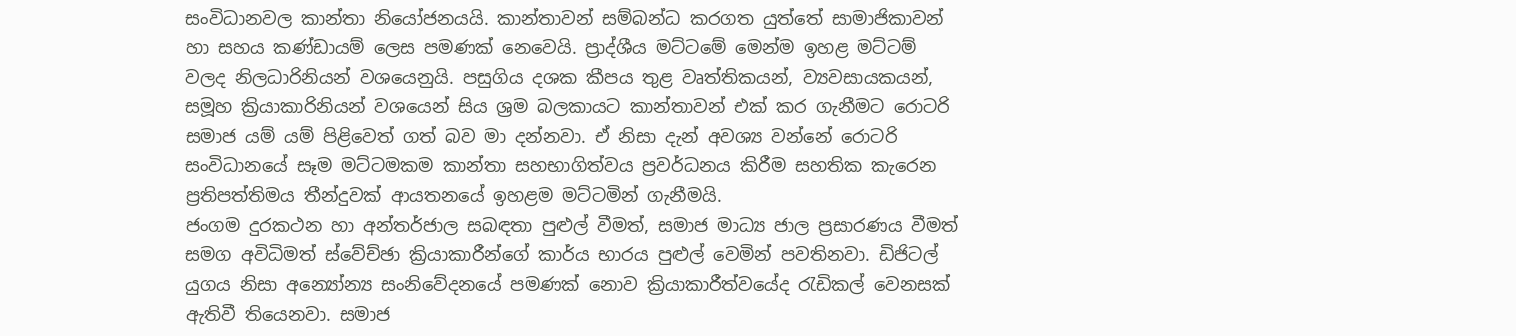සංවිධානවල කාන්තා නියෝජනයයි. කාන්තාවන් සම්බන්ධ කරගත යුත්තේ සාමාජිකාවන් හා සහය කණ්ඩායම් ලෙස පමණක් නෙවෙයි. ප්‍රාද්ශීය මට්ටමේ මෙන්ම ඉහළ මට්ටම් වලද නිලධාරිනියන් වශයෙනුයි. පසුගිය දශක කීපය තුළ වෘත්තිකයන්, ව්‍යවසායකයන්, සමූහ ක්‍රියාකාරිනියන් වශයෙන් සිය ශ්‍රම බලකායට කාන්තාවන් එක් කර ගැනීමට රොටරි සමාජ යම් යම් පිළිවෙත් ගත් බව මා දන්නවා. ඒ නිසා දැන් අවශ්‍ය වන්නේ රොටරි සංවිධානයේ සෑම මට්ටමකම කාන්තා සහභාගිත්වය ප්‍රවර්ධනය කිරීම සහතික කැරෙන ප්‍රතිපත්තිමය තීන්දුවක් ආයතනයේ ඉහළම මට්ටමින් ගැනීමයි.
ජංගම දුරකථන හා අන්තර්ජාල සබඳතා පුළුල් වීමත්, සමාජ මාධ්‍ය ජාල ප්‍රසාරණය වීමත් සමග අවිධිමත් ස්වේච්ඡා ක්‍රියාකාරීන්ගේ කාර්ය භාරය පුළුල් වෙමින් පවතිනවා. ඩිජිටල් යුගය නිසා අන්‍යෝන්‍ය සංනිවේදනයේ පමණක් නොව ක්‍රියාකාරීත්වයේද රැඩිකල් වෙනසක් ඇතිවී තියෙනවා. සමාජ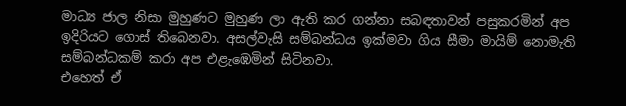මාධ්‍ය ජාල නිසා මුහුණට මුහුණ ලා ඇති කර ගන්නා සබඳතාවන් පසුකරමින් අප ඉදිරියට ගොස් තිබෙනවා. අසල්වැසි සම්බන්ධය ඉක්මවා ගිය සීමා මායිම් නොමැති සම්බන්ධකම් කරා අප එළැඹෙමින් සිටිනවා.
එහෙත් ඒ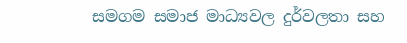සමගම සමාජ මාධ්‍යවල දුර්වලතා සහ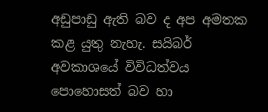අඩුපාඩු ඇති බව ද අප අමතක කළ යුතු නැහැ. සයිබර් අවකාශයේ විවිධත්වය පොහොසත් බව හා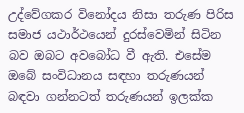උද්වේගකර විනෝදය නිසා තරුණ පිරිස සමාජ යථාර්ථයෙන් දුරස්වෙමින් සිටින බව ඔබට අවබෝධ වී ඇති. එසේම ඔබේ සංවිධානය සඳහා තරුණයන් බඳවා ගන්නටත් තරුණයන් ඉලක්ක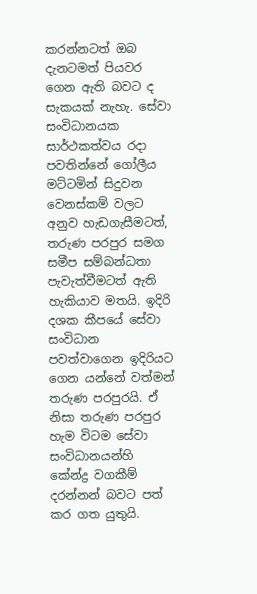කරන්නටත් ඔබ දැනටමත් පියවර ගෙන ඇති බවට ද සැකයක් නැහැ. සේවා සංවිධානයක සාර්ථකත්වය රදා පවතින්නේ ගෝලීය මට්ටමින් සිදුවන වෙනස්කම් වලට අනුව හැඩගැසීමටත්, තරුණ පරපුර සමග සමීප සම්බන්ධතා පැවැත්වීමටත් ඇති හැකියාව මතයි. ඉදිරි දශක කීපයේ සේවා සංවිධාන පවත්වාගෙන ඉදිරියට ගෙන යන්නේ වත්මන් තරුණ පරපුරයි. ඒ නිසා තරුණ පරපුර හැම විටම සේවා සංවිධානයන්හි කේන්ද්‍ර වගකීම් දරන්නන් බවට පත් කර ගත යුතුයි.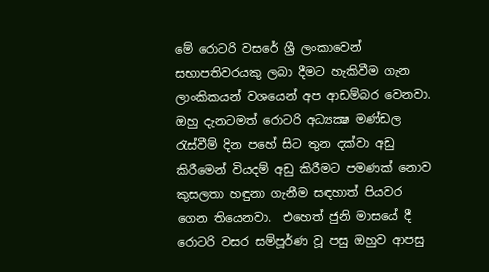මේ රොටරි වසරේ ශ්‍රී ලංකාවෙන්  සභාපතිවරයකු ලබා දීමට හැකිවීම ගැන ලාංකිකයන් වශයෙන් අප ආඩම්බර වෙනවා. ඔහු දැනටමත් රොටරි අධ්‍යක්‍ෂ මණ්ඩල රැස්වීම් දින පහේ සිට තුන දක්වා අඩු කිරීමෙන් වියදම් අඩු කිරීමට පමණක් නොව කුසලතා හඳුනා ගැනීම සඳහාත් පියවර ගෙන තියෙනවා.  එහෙත් ජුනි මාසයේ දී රොටරි වසර සම්පූර්ණ වූ පසු ඔහුව ආපසු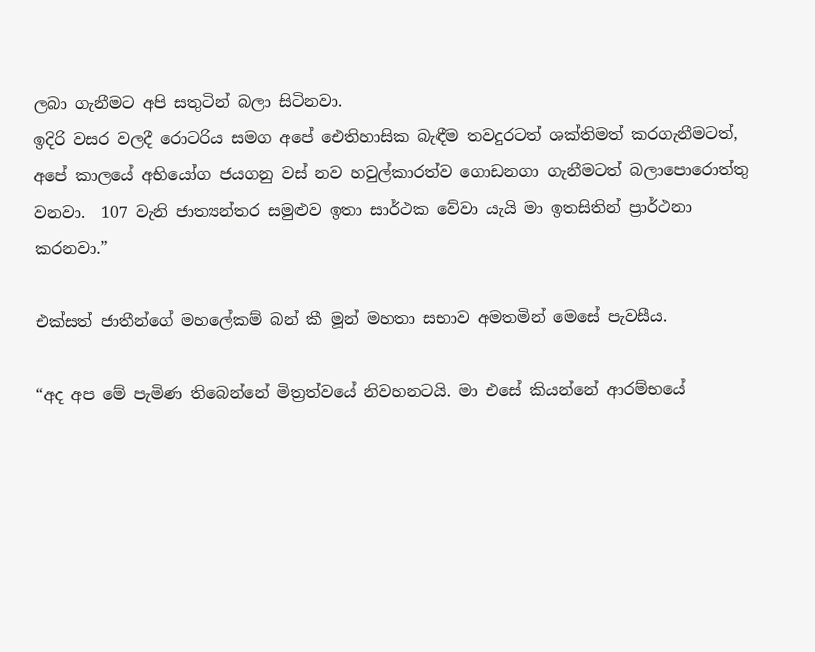ලබා ගැනීමට අපි සතුටින් බලා සිටිනවා.
ඉදිරි වසර වලදී රොටරිය සමග අපේ ඓතිහාසික බැඳීම තවදුරටත් ශක්තිමත් කරගැනීමටත්, අපේ කාලයේ අභියෝග ජයගනු වස් නව හවුල්කාරත්ව ගොඩනගා ගැනීමටත් බලාපොරොත්තු වනවා.  107 වැනි ජාත්‍යන්තර සමුළුව ඉතා සාර්ථක වේවා යැයි මා ඉතසිතින් ප්‍රාර්ථනා කරනවා.”

එක්සත් ජාතීන්ගේ මහලේකම් බන් කී මූන් මහතා සභාව අමතමින් මෙසේ පැවසීය.

“අද අප මේ පැමිණ තිබෙන්නේ මිත්‍රත්වයේ නිවහනටයි. මා එසේ කියන්නේ ආරම්භයේ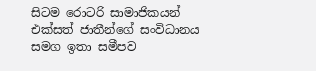සිටම රොටරි සාමාජිකයන් එක්සත් ජාතීන්ගේ සංවිධානය සමග ඉතා සමීපව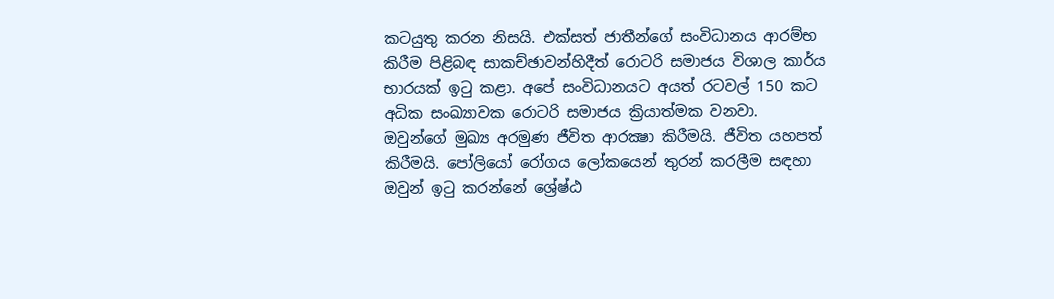කටයුතු කරන නිසයි. එක්සත් ජාතීන්ගේ සංවිධානය ආරම්භ කිරීම පිළිබඳ සාකච්ඡාවන්හිදීත් රොටරි සමාජය විශාල කාර්ය භාරයක් ඉටු කළා. අපේ සංවිධානයට අයත් රටවල් 150 කට අධික සංඛ්‍යාවක රොටරි සමාජය ක්‍රියාත්මක වනවා.
ඔවුන්ගේ මුඛ්‍ය අරමුණ ජීවිත ආරක්‍ෂා කිරීමයි. ජීවිත යහපත් කිරීමයි. පෝලියෝ රෝගය ලෝකයෙන් තුරන් කරලීම සඳහා ඔවුන් ඉටු කරන්නේ ශ්‍රේෂ්ඨ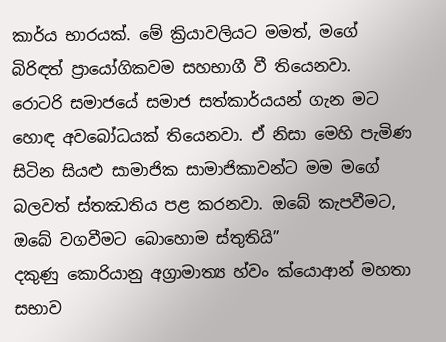කාර්ය භාරයක්. මේ ක්‍රියාවලියට මමත්, මගේ බිරිඳත් ප්‍රායෝගිකවම සහභාගී වී තියෙනවා.
රොටරි සමාජයේ සමාජ සත්කාර්යයන් ගැන මට හොඳ අවබෝධයක් තියෙනවා. ඒ නිසා මෙහි පැමිණ සිටින සියළු සාමාජික සාමාජිකාවන්ට මම මගේ බලවත් ස්තඣතිය පළ කරනවා. ඔබේ කැපවීමට, ඔබේ වගවීමට බොහොම ස්තුතියි”
දකුණු කොරියානු අග්‍රාමාත්‍ය හ්වං ක්යොආන් මහතා සභාව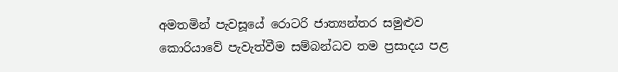අමතමින් පැවසූයේ රොටරි ජාත්‍යන්තර සමුළුව කොරියාවේ පැවැත්වීම සම්බන්ධව තම ප්‍රසාදය පළ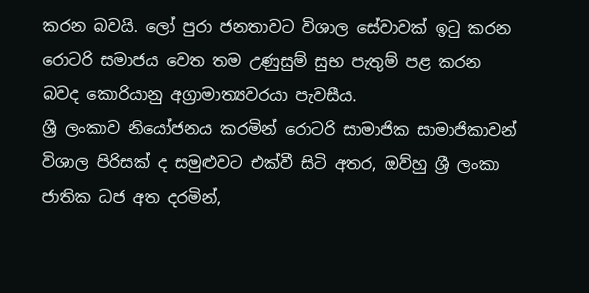කරන බවයි. ලෝ පුරා ජනතාවට විශාල සේවාවක් ඉටු කරන රොටරි සමාජය වෙත තම උණුසුම් සුභ පැතුම් පළ කරන බවද කොරියානු අග්‍රාමාත්‍යවරයා පැවසීය.
ශ්‍රී ලංකාව නියෝජනය කරමින් රොටරි සාමාජික සාමාජිකාවන් විශාල පිරිසක් ද සමුළුවට එක්වී සිටි අතර, ඔව්හු ශ්‍රී ලංකා ජාතික ධජ අත දරමින්,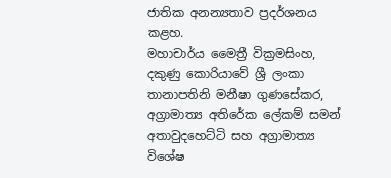ජාතික අනන්‍යතාව ප්‍රදර්ශනය කළහ.
මහාචාර්ය මෛත්‍රී වික්‍රමසිංහ, දකුණු කොරියාවේ ශ්‍රී ලංකා තානාපතිනි මනීෂා ගුණසේකර, අග්‍රාමාත්‍ය අතිරේක ලේකම් සමන් අතාවුදහෙට්ටි සහ අග්‍රාමාත්‍ය විශේෂ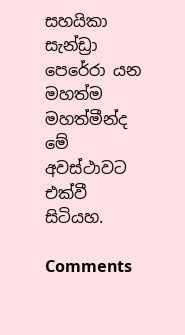සහයිකා සැන්ඩ්‍රා පෙරේරා යන මහත්ම මහත්මීන්ද මේ අවස්ථාවට එක්වී සිටියහ.

Comments